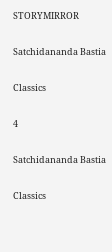STORYMIRROR

Satchidananda Bastia

Classics

4

Satchidananda Bastia

Classics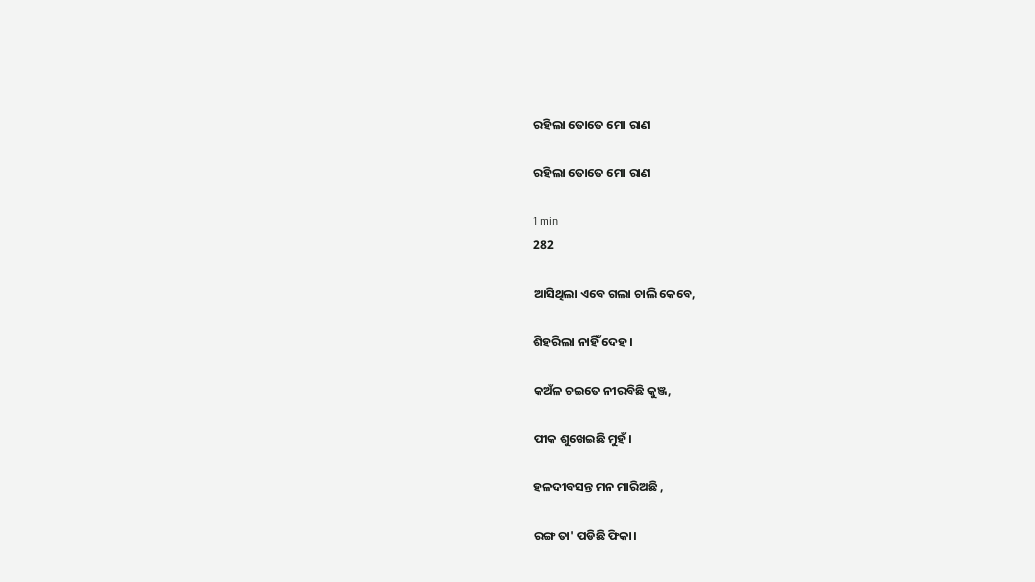ରହିଲା ତୋତେ ମୋ ରାଣ

ରହିଲା ତୋତେ ମୋ ରାଣ

1 min
282

ଆସିଥିଲା ଏବେ ଗଲା ଚାଲି କେବେ,

ଶିହରିଲା ନାହିଁ ଦେହ।

କଅଁଳ ଚଇତେ ନୀରବିଛି କୁଞ୍ଜ,

ପୀକ ଶୁଖେଇଛି ମୁହଁ।

ହଳଦୀବସନ୍ତ ମନ ମାରିଅଛି ,

ରଙ୍ଗ ତା' ପଡିଛି ଫିକା।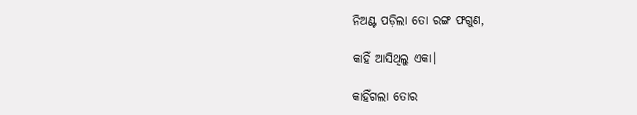ନିଅଣ୍ଟ ପଡ଼ିଲା ତୋ ରଙ୍ଗ ଫଗୁଣ,

କାହିଁ ଆସିଥିଲୁ ଏକା।

କାହିଁଗଲା ତୋର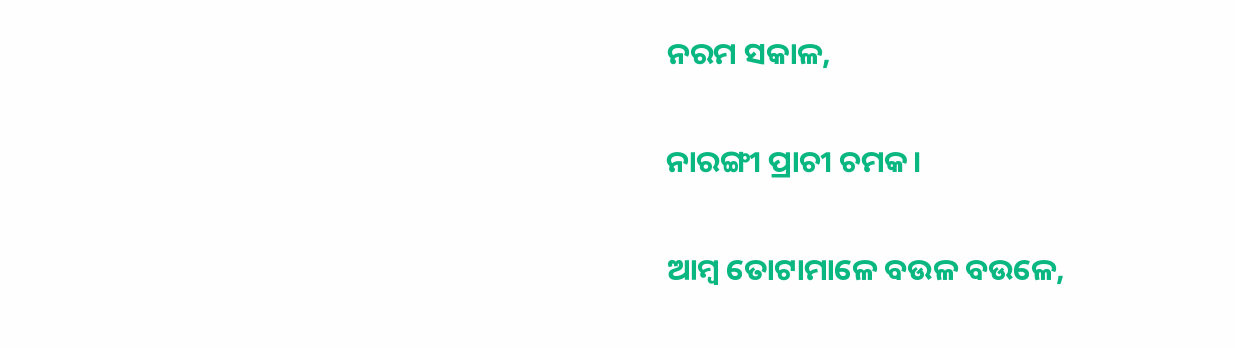ନରମ ସକାଳ,

ନାରଙ୍ଗୀ ପ୍ରାଚୀ ଚମକ।

ଆମ୍ବ ତୋଟାମାଳେ ବଉଳ ବଉଳେ,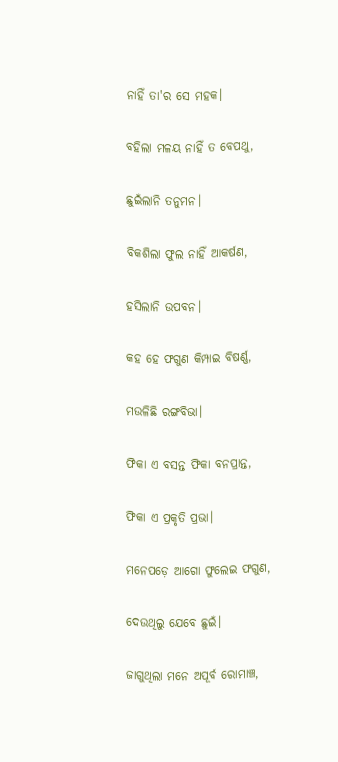ନାହିଁ ତା'ର ସେ ମହକ।

ବହିଲା ମଳୟ ନାହିଁ ତ ବେପଥୁ,

ଛୁଇଁଲାନି ତନୁମନ।

ବିକଶିଲା ଫୁଲ ନାହିଁ ଆକର୍ଷଣ,

ହସିଲାନି ଉପବନ।

କହ ହେ ଫଗୁଣ କିମ୍ପାଇ ବିଷର୍ଣ୍ଣ,

ମଉଳିଛି ରଙ୍ଗବିଭା।

ଫିକା ଏ ବସନ୍ତ ଫିକା ବନପ୍ରାନ୍ତ,

ଫିକା ଏ ପ୍ରକୃତି ପ୍ରଭା।

ମନେପଡ଼େ ଆଗୋ ଫୁଲେଇ ଫଗୁଣ,

ଦେଉଥିଲୁ ଯେବେ ଛୁଇଁ।

ଜାଗୁଥିଲା ମନେ ଅପୂର୍ବ ରୋମାଞ୍ଚ,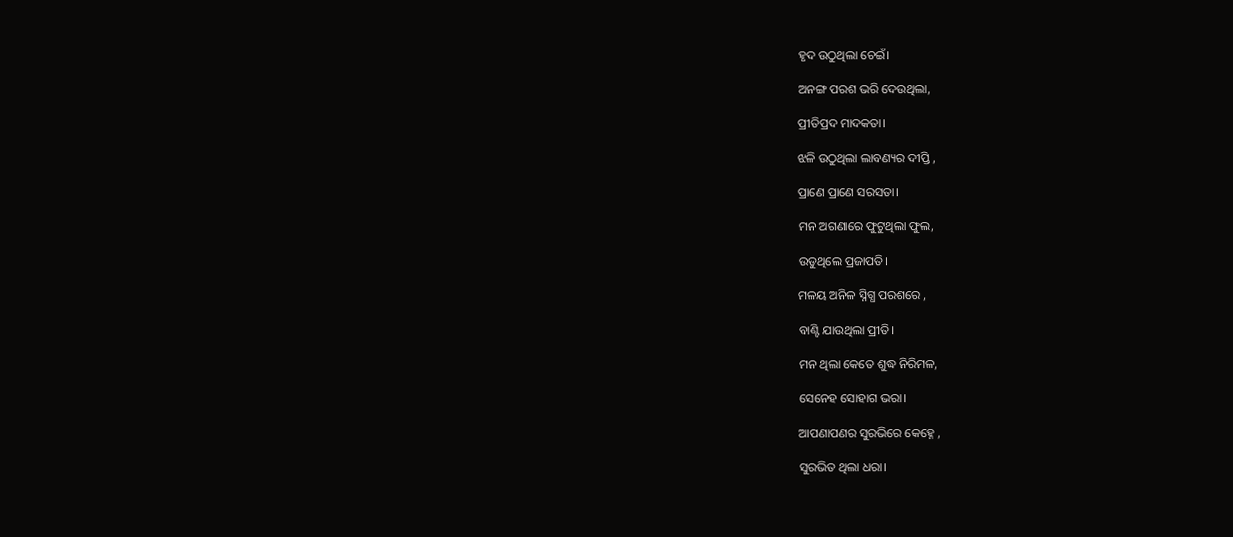ହୃଦ ଉଠୁଥିଲା ଚେଇଁ।

ଅନଙ୍ଗ ପରଶ ଭରି ଦେଉଥିଲା,

ପ୍ରୀତିପ୍ରଦ ମାଦକତା।

ଝଳି ଉଠୁଥିଲା ଲାବଣ୍ୟର ଦୀପ୍ତି ,

ପ୍ରାଣେ ପ୍ରାଣେ ସରସତା।

ମନ ଅଗଣାରେ ଫୁଟୁଥିଲା ଫୁଲ,

ଉଡୁଥିଲେ ପ୍ରଜାପତି।

ମଳୟ ଅନିଳ ସ୍ନିଗ୍ଧ ପରଶରେ ,

ବାଣ୍ଟି ଯାଉଥିଲା ପ୍ରୀତି।

ମନ ଥିଲା କେତେ ଶୁଦ୍ଧ ନିରିମଳ,

ସେନେହ ସୋହାଗ ଭରା।

ଆପଣାପଣର ସୁରଭିରେ କେହ୍ନେ ,

ସୁରଭିତ ଥିଲା ଧରା।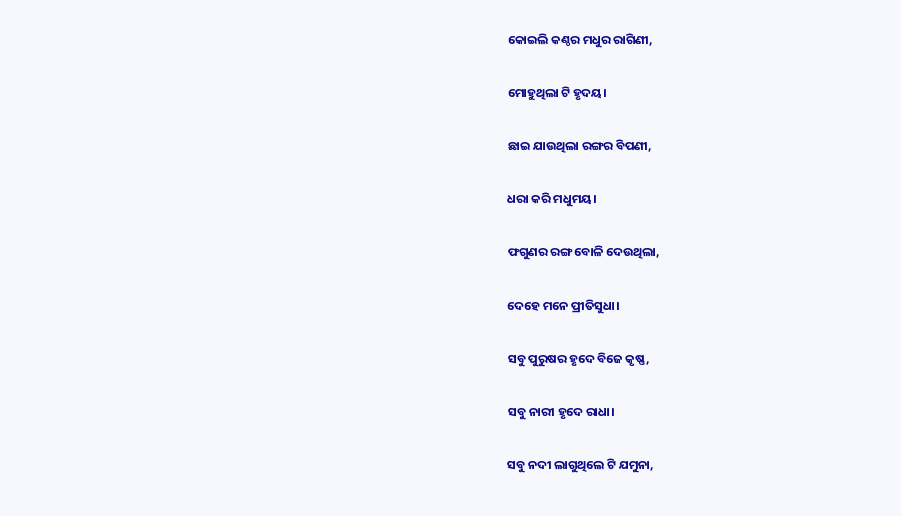କୋଇଲି କଣ୍ଠର ମଧୁର ରାଗିଣୀ,

ମୋହୁଥିଲା ଟି ହୃଦୟ।

ଛାଇ ଯାଉଥିଲା ରଙ୍ଗର ବିପଣୀ,

ଧରା କରି ମଧୁମୟ।

ଫଗୁଣର ରଙ୍ଗ ବୋଳି ଦେଉଥିଲା,

ଦେହେ ମନେ ପ୍ରୀତିସୁଧା।

ସବୁ ପୁରୁଷର ହୃଦେ ବିଜେ କୃଷ୍ଣ,

ସବୁ ନାରୀ ହୃଦେ ରାଧା।

ସବୁ ନଦୀ ଲାଗୁଥିଲେ ଟି ଯମୁନା,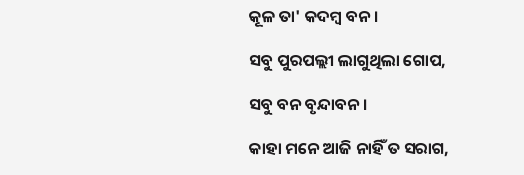କୂଳ ତା' କଦମ୍ବ ବନ।

ସବୁ ପୁରପଲ୍ଲୀ ଲାଗୁଥିଲା ଗୋପ,

ସବୁ ବନ ବୃନ୍ଦାବନ।

କାହା ମନେ ଆଜି ନାହିଁ ତ ସରାଗ,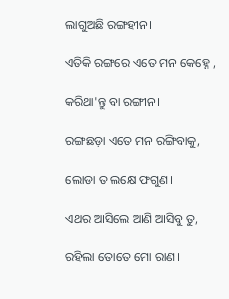ଲାଗୁଅଛି ରଙ୍ଗହୀନ।

ଏତିକି ରଙ୍ଗରେ ଏତେ ମନ କେହ୍ନେ ,

କରିଥା'ନ୍ତୁ ବା ରଙ୍ଗୀନ।

ରଙ୍ଗଛଡ଼ା ଏତେ ମନ ରଙ୍ଗିବାକୁ,

ଲୋଡା ତ ଲକ୍ଷେ ଫଗୁଣ।

ଏଥର ଆସିଲେ ଆଣି ଆସିବୁ ତୁ,

ରହିଲା ତୋତେ ମୋ ରାଣ।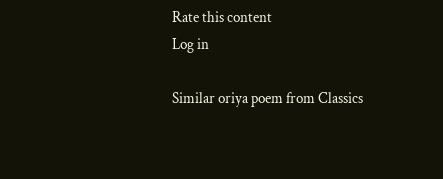Rate this content
Log in

Similar oriya poem from Classics